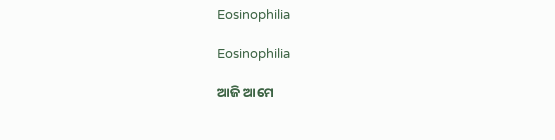Eosinophilia

Eosinophilia

ଆଜି ଆମେ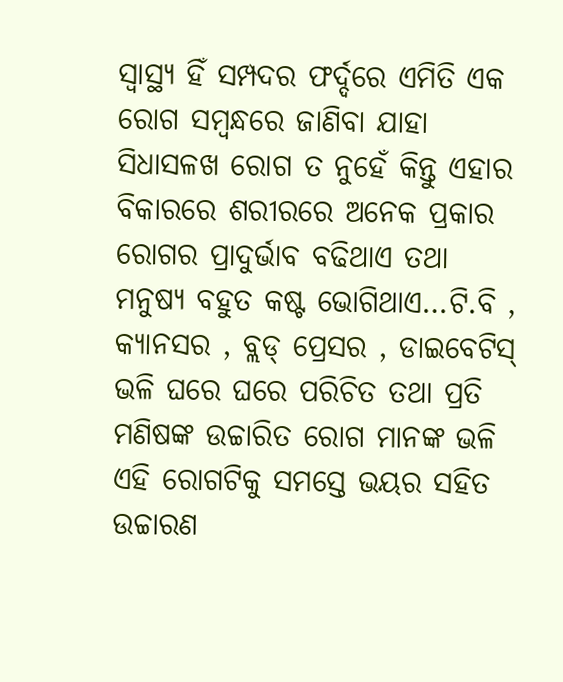ସ୍ବାସ୍ଥ୍ୟ ହିଁ ସମ୍ପଦର ଫର୍ଦ୍ଦରେ ଏମିତି ଏକ ରୋଗ ସମ୍ବନ୍ଧରେ ଜାଣିବା ଯାହା ସିଧାସଳଖ ରୋଗ ତ ନୁହେଁ କିନ୍ତୁ ଏହାର ବିକାରରେ ଶରୀରରେ ଅନେକ ପ୍ରକାର ରୋଗର ପ୍ରାଦୁର୍ଭାବ ବଢିଥାଏ ତଥା ମନୁଷ୍ୟ ବହୁତ କଷ୍ଟ ଭୋଗିଥାଏ…ଟି.ବି , କ୍ୟାନସର , ବ୍ଲଡ୍ ପ୍ରେସର , ଡାଇବେଟିସ୍ ଭଳି ଘରେ ଘରେ ପରିଚିତ ତଥା ପ୍ରତି ମଣିଷଙ୍କ ଉଚ୍ଚାରିତ ରୋଗ ମାନଙ୍କ ଭଳି ଏହି ରୋଗଟିକୁ ସମସ୍ତେ ଭୟର ସହିତ ଉଚ୍ଚାରଣ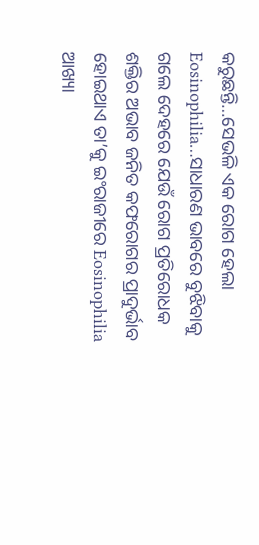କରୁଛନ୍ତି…ସେଭଳି ଏକ ରୋଗ ହେଲା Eosinophilia…ସାଧାରଣ ଭାବରେ ବୁଝିବାକୁ ଗଲେ ଦେହରେ ଯେଉଁ ରୋଗ ପ୍ରତିରୋଧକ ଶକ୍ତିର ଅଭାବ ଜନିତ କଫରୋଗର ପ୍ରାଦୁର୍ଭାବ ହୋଇଥାଏ ତା’କୁ ଇଂରାଜୀରେ Eosinophilia ଆଖ୍ୟା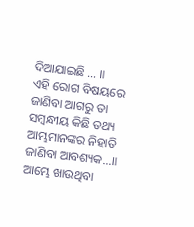ଦିଆଯାଇଛି … ॥
ଏହି ରୋଗ ବିଷୟରେ ଜାଣିବା ଆଗରୁ ତା ସମ୍ବନ୍ଧୀୟ କିଛି ତଥ୍ୟ ଆମ୍ଭମାନଙ୍କର ନିହାତି ଜାଣିବା ଆବଶ୍ୟକ…॥
ଆମ୍ଭେ ଖାଉଥିବା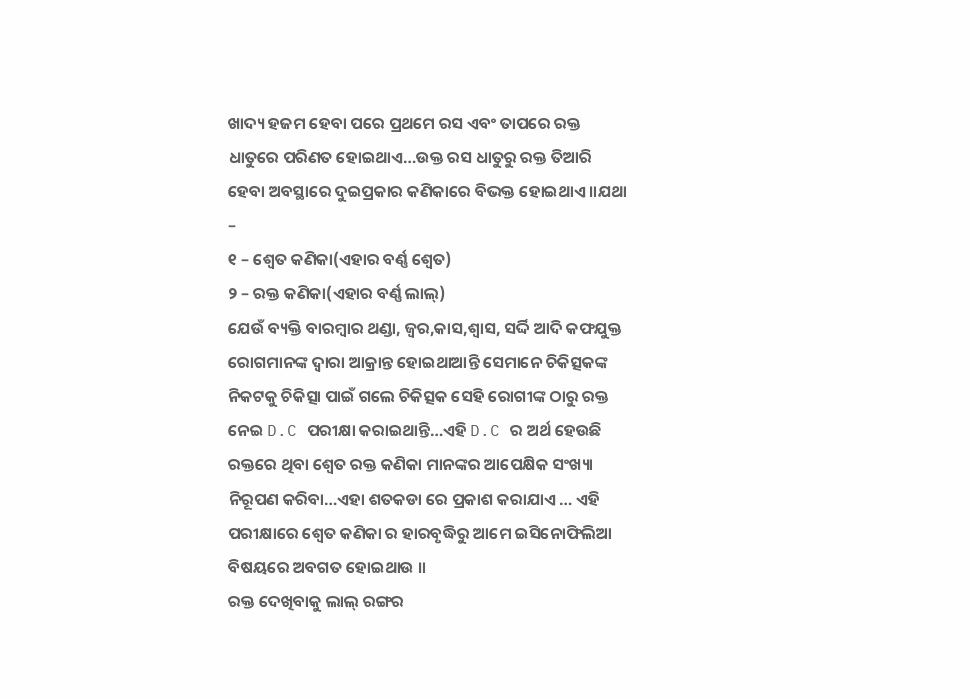ଖାଦ୍ୟ ହଜମ ହେବା ପରେ ପ୍ରଥମେ ରସ ଏବଂ ତାପରେ ରକ୍ତ ଧାତୁରେ ପରିଣତ ହୋଇଥାଏ…ଉକ୍ତ ରସ ଧାତୁରୁ ରକ୍ତ ତିଆରି ହେବା ଅବସ୍ଥାରେ ଦୁଇପ୍ରକାର କଣିକାରେ ବିଭକ୍ତ ହୋଇଥାଏ ॥ଯଥା –
୧ – ଶ୍ବେତ କଣିକା(ଏହାର ବର୍ଣ୍ଣ ଶ୍ବେତ)
୨ – ରକ୍ତ କଣିକା(ଏହାର ବର୍ଣ୍ଣ ଲାଲ୍)
ଯେଉଁ ବ୍ୟକ୍ତି ବାରମ୍ବାର ଥଣ୍ଡା, ଜ୍ବର,କାସ,ଶ୍ବାସ, ସର୍ଦ୍ଦି ଆଦି କଫଯୁକ୍ତ ରୋଗମାନଙ୍କ ଦ୍ବାରା ଆକ୍ରାନ୍ତ ହୋଇଥାଆନ୍ତି ସେମାନେ ଚିକିତ୍ସକଙ୍କ ନିକଟକୁ ଚିକିତ୍ସା ପାଇଁ ଗଲେ ଚିକିତ୍ସକ ସେହି ରୋଗୀଙ୍କ ଠାରୁ ରକ୍ତ ନେଇ D.C ପରୀକ୍ଷା କରାଇଥାନ୍ତି…ଏହି D.C ର ଅର୍ଥ ହେଉଛି ରକ୍ତରେ ଥିବା ଶ୍ବେତ ରକ୍ତ କଣିକା ମାନଙ୍କର ଆପେକ୍ଷିକ ସଂଖ୍ୟା ନିରୂପଣ କରିବା…ଏହା ଶତକଡା ରେ ପ୍ରକାଶ କରାଯାଏ … ଏହି ପରୀକ୍ଷାରେ ଶ୍ବେତ କଣିକା ର ହାରବୃଦ୍ଧିରୁ ଆମେ ଇସିନୋଫିଲିଆ ବିଷୟରେ ଅବଗତ ହୋଇଥାଉ ॥
ରକ୍ତ ଦେଖିବାକୁ ଲାଲ୍ ରଙ୍ଗର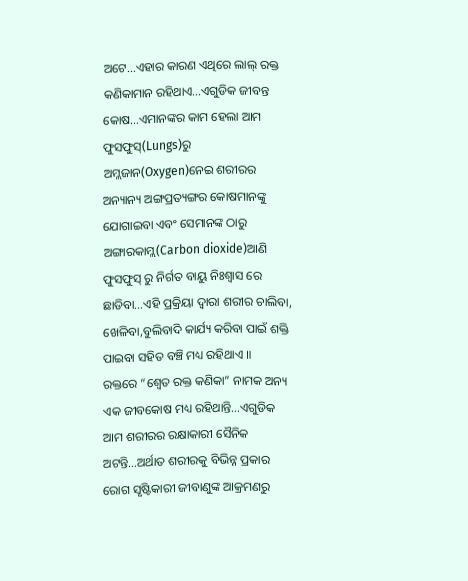ଅଟେ…ଏହାର କାରଣ ଏଥିରେ ଲାଲ୍ ରକ୍ତ କଣିକାମାନ ରହିଥାଏ…ଏଗୁଡିକ ଜୀବନ୍ତ କୋଷ…ଏମାନଙ୍କର କାମ ହେଲା ଆମ ଫୁସଫୁସ୍(Lungs)ରୁ ଅମ୍ଲଜାନ(Oxygen)ନେଇ ଶରୀରର ଅନ୍ୟାନ୍ୟ ଅଙ୍ଗପ୍ରତ୍ୟଙ୍ଗର କୋଷମାନଙ୍କୁ ଯୋଗାଇବା ଏବଂ ସେମାନଙ୍କ ଠାରୁ ଅଙ୍ଗାରକାମ୍ଲ(Carbon dioxide)ଆଣି ଫୁସଫୁସ୍ ରୁ ନିର୍ଗତ ବାୟୁ ନିଃଶ୍ୱାସ ରେ ଛାଡିବା…ଏହି ପ୍ରକ୍ରିୟା ଦ୍ବାରା ଶରୀର ଚାଲିବା, ଖେଳିବା,ବୁଲିବାଦି କାର୍ଯ୍ୟ କରିବା ପାଇଁ ଶକ୍ତି ପାଇବା ସହିତ ବଞ୍ଚି ମଧ୍ୟ ରହିଥାଏ ॥
ରକ୍ତରେ “ଶ୍ବେତ ରକ୍ତ କଣିକା” ନାମକ ଅନ୍ୟ ଏକ ଜୀବକୋଷ ମଧ୍ୟ ରହିଥାନ୍ତି…ଏଗୁଡିକ ଆମ ଶରୀରର ରକ୍ଷାକାରୀ ସୈନିକ ଅଟନ୍ତି…ଅର୍ଥାତ ଶରୀରକୁ ବିଭିନ୍ନ ପ୍ରକାର ରୋଗ ସୃଷ୍ଟିକାରୀ ଜୀବାଣୁଙ୍କ ଆକ୍ରମଣରୁ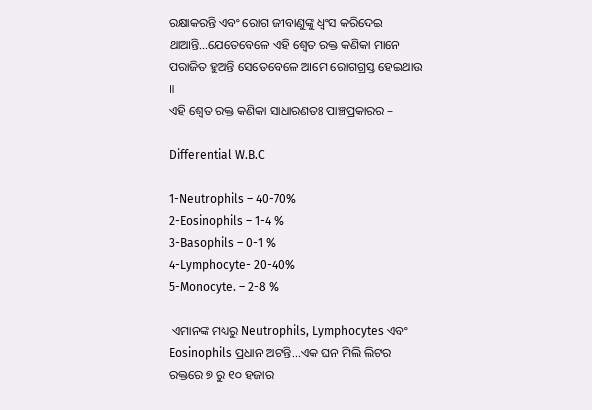ରକ୍ଷାକରନ୍ତି ଏବଂ ରୋଗ ଜୀବାଣୁଙ୍କୁ ଧ୍ବଂସ କରିଦେଇ ଥାଆନ୍ତି…ଯେତେବେଳେ ଏହି ଶ୍ବେତ ରକ୍ତ କଣିକା ମାନେ ପରାଜିତ ହୁଅନ୍ତି ସେତେବେଳେ ଆମେ ରୋଗଗ୍ରସ୍ତ ହେଇଥାଉ ॥
ଏହି ଶ୍ବେତ ରକ୍ତ କଣିକା ସାଧାରଣତଃ ପାଞ୍ଚପ୍ରକାରର –

Differential W.B.C

1-Neutrophils – 40-70%
2-Eosinophils – 1-4 %
3-Basophils – 0-1 %
4-Lymphocyte- 20-40%
5-Monocyte. – 2-8 %

 ଏମାନଙ୍କ ମଧ୍ୟରୁ Neutrophils, Lymphocytes ଏବଂ Eosinophils ପ୍ରଧାନ ଅଟନ୍ତି...ଏକ ଘନ ମିଲି ଲିଟର ରକ୍ତରେ ୭ ରୁ ୧୦ ହଜାର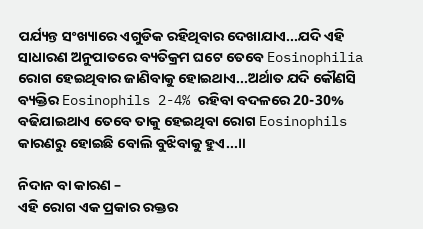ପର୍ଯ୍ୟନ୍ତ ସଂଖ୍ୟାରେ ଏଗୁଡିକ ରହିଥିବାର ଦେଖାଯାଏ...ଯଦି ଏହି ସାଧାରଣ ଅନୁପାତରେ ବ୍ୟତିକ୍ରମ ଘଟେ ତେବେ Eosinophilia ରୋଗ ହେଇଥିବାର ଜାଣିବାକୁ ହୋଇଥାଏ...ଅର୍ଥାତ ଯଦି କୌଣସି ବ୍ୟକ୍ତିର Eosinophils 2-4% ରହିବା ବଦଳରେ 20-30% ବଢିଯାଇଥାଏ ତେବେ ତାକୁ ହେଇଥିବା ରୋଗ Eosinophils କାରଣରୁ ହୋଇଛି ବୋଲି ବୁଝିବାକୁ ହୁଏ...॥

ନିଦାନ ବା କାରଣ –
ଏହି ରୋଗ ଏକ ପ୍ରକାର ରକ୍ତର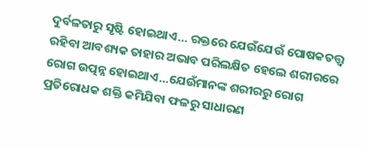ଦୁର୍ବଳତାରୁ ସୃଷ୍ଟି ହୋଇଥାଏ… ରକ୍ତରେ ଯେଉଁଯେଉଁ ପୋଷକତତ୍ତ୍ବ ରହିବା ଆବଶ୍ୟକ ତାହାର ଅଭାବ ପରିଲକ୍ଷିତ ହେଲେ ଶରୀରରେ ରୋଗ ଉତ୍ପନ୍ନ ହୋଇଥାଏ…ଯେଉଁମାନଙ୍କ ଶରୀରରୁ ରୋଗ ପ୍ରତିରୋଧକ ଶକ୍ତି କମିଯିବା ଫଳରୁ ସାଧାରଣ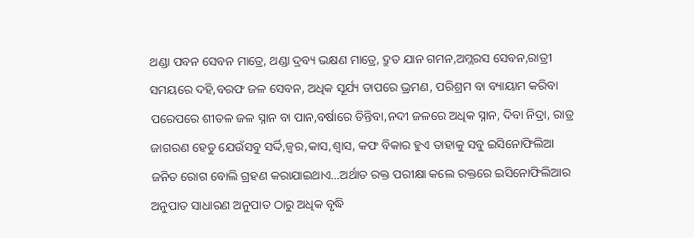ଥଣ୍ଡା ପବନ ସେବନ ମାତ୍ରେ, ଥଣ୍ଡା ଦ୍ରବ୍ୟ ଭକ୍ଷଣ ମାତ୍ରେ, ଦ୍ରୁତ ଯାନ ଗମନ,ଅମ୍ଲରସ ସେବନ,ରାତ୍ରୀ ସମୟରେ ଦହି,ବରଫ ଜଳ ସେବନ, ଅଧିକ ସୂର୍ଯ୍ୟ ତାପରେ ଭ୍ରମଣ, ପରିଶ୍ରମ ବା ବ୍ୟାୟାମ କରିବା ପରେପରେ ଶୀତଳ ଜଳ ସ୍ନାନ ବା ପାନ,ବର୍ଷାରେ ତିନ୍ତିବା,ନଦୀ ଜଳରେ ଅଧିକ ସ୍ନାନ, ଦିବା ନିଦ୍ରା, ରାତ୍ର ଜାଗରଣ ହେତୁ ଯେଉଁସବୁ ସର୍ଦ୍ଦି,ଜ୍ବର,କାସ,ଶ୍ବାସ, କଫ ବିକାର ହୁଏ ତାହାକୁ ସବୁ ଇସିନୋଫିଲିଆ ଜନିତ ରୋଗ ବୋଲି ଗ୍ରହଣ କରାଯାଇଥାଏ…ଅର୍ଥାତ ରକ୍ତ ପରୀକ୍ଷା କଲେ ରକ୍ତରେ ଇସିନୋଫିଲିଆର ଅନୁପାତ ସାଧାରଣ ଅନୁପାତ ଠାରୁ ଅଧିକ ବୃଦ୍ଧି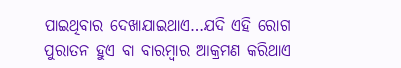ପାଇଥିବାର ଦେଖାଯାଇଥାଏ…ଯଦି ଏହି ରୋଗ ପୁରାତନ ହୁଏ ବା ବାରମ୍ବାର ଆକ୍ରମଣ କରିଥାଏ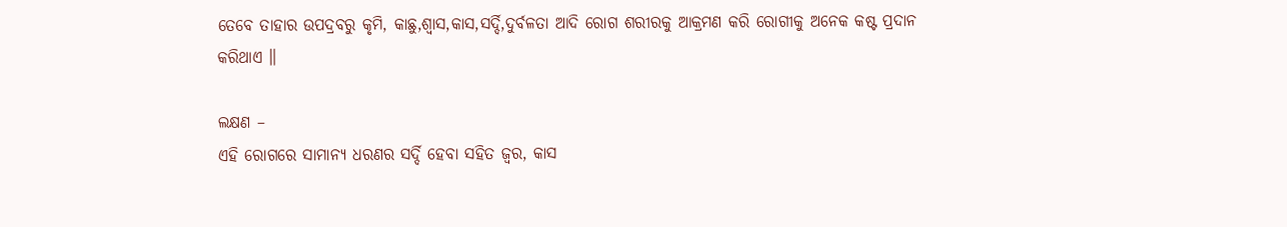ତେବେ ତାହାର ଉପଦ୍ରବରୁ କୃମି, କାଛୁ,ଶ୍ବାସ,କାସ,ସର୍ଦ୍ଦି,ଦୁର୍ବଳତା ଆଦି ରୋଗ ଶରୀରକୁ ଆକ୍ରମଣ କରି ରୋଗୀକୁ ଅନେକ କଷ୍ଟ ପ୍ରଦାନ କରିଥାଏ ॥

ଲକ୍ଷଣ –
ଏହି ରୋଗରେ ସାମାନ୍ୟ ଧରଣର ସର୍ଦ୍ଦି ହେବା ସହିତ ଜ୍ବର, କାସ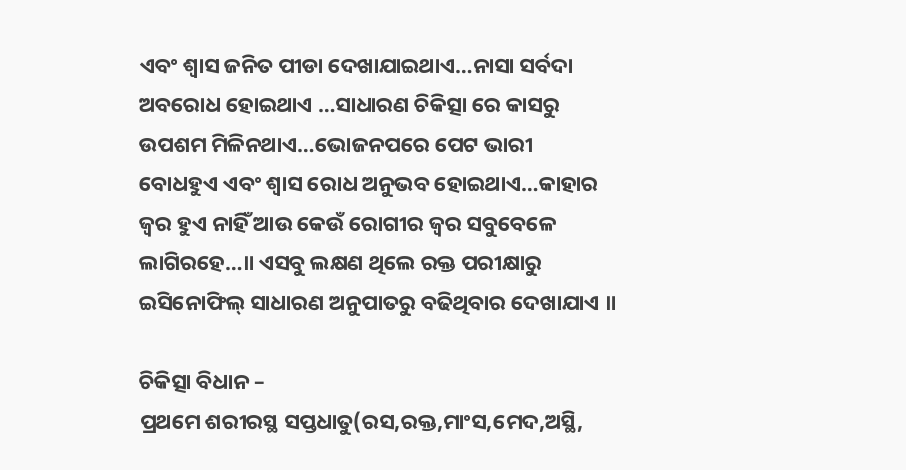ଏବଂ ଶ୍ବାସ ଜନିତ ପୀଡା ଦେଖାଯାଇଥାଏ…ନାସା ସର୍ବଦା ଅବରୋଧ ହୋଇଥାଏ …ସାଧାରଣ ଚିକିତ୍ସା ରେ କାସରୁ ଉପଶମ ମିଳିନଥାଏ…ଭୋଜନପରେ ପେଟ ଭାରୀ ବୋଧହୁଏ ଏବଂ ଶ୍ବାସ ରୋଧ ଅନୁଭବ ହୋଇଥାଏ…କାହାର ଜ୍ବର ହୁଏ ନାହିଁ ଆଉ କେଉଁ ରୋଗୀର ଜ୍ବର ସବୁବେଳେ ଲାଗିରହେ…॥ ଏସବୁ ଲକ୍ଷଣ ଥିଲେ ରକ୍ତ ପରୀକ୍ଷାରୁ ଇସିନୋଫିଲ୍ ସାଧାରଣ ଅନୁପାତରୁ ବଢିଥିବାର ଦେଖାଯାଏ ॥

ଚିକିତ୍ସା ବିଧାନ –
ପ୍ରଥମେ ଶରୀରସ୍ଥ ସପ୍ତଧାତୁ(ରସ,ରକ୍ତ,ମାଂସ,ମେଦ,ଅସ୍ଥି,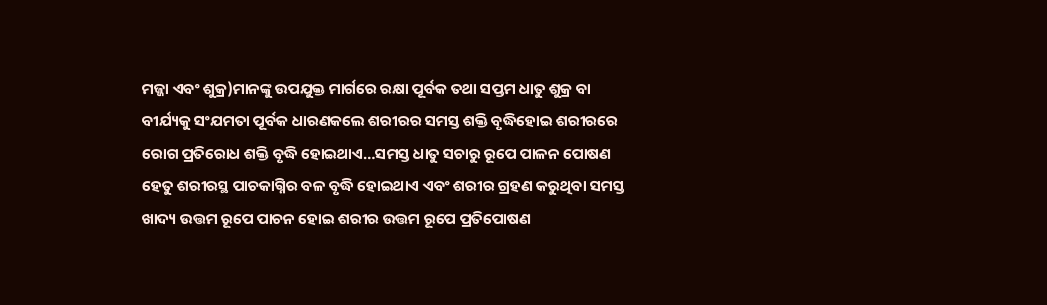ମଜ୍ଜା ଏବଂ ଶୁକ୍ର)ମାନଙ୍କୁ ଉପଯୁକ୍ତ ମାର୍ଗରେ ରକ୍ଷା ପୂର୍ବକ ତଥା ସପ୍ତମ ଧାତୁ ଶୁକ୍ର ବା ବୀର୍ଯ୍ୟକୁ ସଂଯମତା ପୂର୍ବକ ଧାରଣକଲେ ଶରୀରର ସମସ୍ତ ଶକ୍ତି ବୃଦ୍ଧିହୋଇ ଶରୀରରେ ରୋଗ ପ୍ରତିରୋଧ ଶକ୍ତି ବୃଦ୍ଧି ହୋଇଥାଏ…ସମସ୍ତ ଧାତୁ ସଚାରୁ ରୂପେ ପାଳନ ପୋଷଣ ହେତୁ ଶରୀରସ୍ଥ ପାଚକାଗ୍ନିର ବଳ ବୃଦ୍ଧି ହୋଇଥାଏ ଏବଂ ଶରୀର ଗ୍ରହଣ କରୁଥିବା ସମସ୍ତ ଖାଦ୍ୟ ଉତ୍ତମ ରୂପେ ପାଚନ ହୋଇ ଶରୀର ଉତ୍ତମ ରୂପେ ପ୍ରତିପୋଷଣ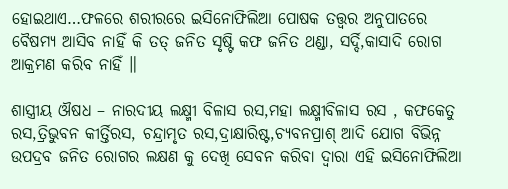ହୋଇଥାଏ…ଫଳରେ ଶରୀରରେ ଇସିନୋଫିଲିଆ ପୋଷକ ତତ୍ତ୍ବର ଅନୁପାତରେ ବୈଷମ୍ୟ ଆସିବ ନାହିଁ କି ତତ୍ ଜନିତ ସୃଷ୍ଟି କଫ ଜନିତ ଥଣ୍ଡା, ସର୍ଦ୍ଦି,କାସାଦି ରୋଗ ଆକ୍ରମଣ କରିବ ନାହିଁ ॥

ଶାସ୍ତ୍ରୀୟ ଔଷଧ – ନାରଦୀୟ ଲକ୍ଷ୍ମୀ ବିଳାସ ରସ,ମହା ଲକ୍ଷ୍ମୀବିଳାସ ରସ , କଫକେତୁ ରସ,ତ୍ରିଭୁବନ କୀର୍ତ୍ତିରସ, ଚନ୍ଦ୍ରାମୃତ ରସ,ଦ୍ରାକ୍ଷାରିଷ୍ଟ,ଚ୍ୟବନପ୍ରାଶ୍ ଆଦି ଯୋଗ ବିଭିନ୍ନ ଉପଦ୍ରବ ଜନିତ ରୋଗର ଲକ୍ଷଣ କୁ ଦେଖି ସେବନ କରିବା ଦ୍ବାରା ଏହି ଇସିନୋଫିଲିଆ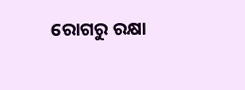ରୋଗରୁ ରକ୍ଷା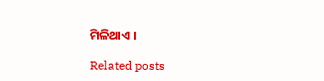ମିଳିଥାଏ ।

Related posts